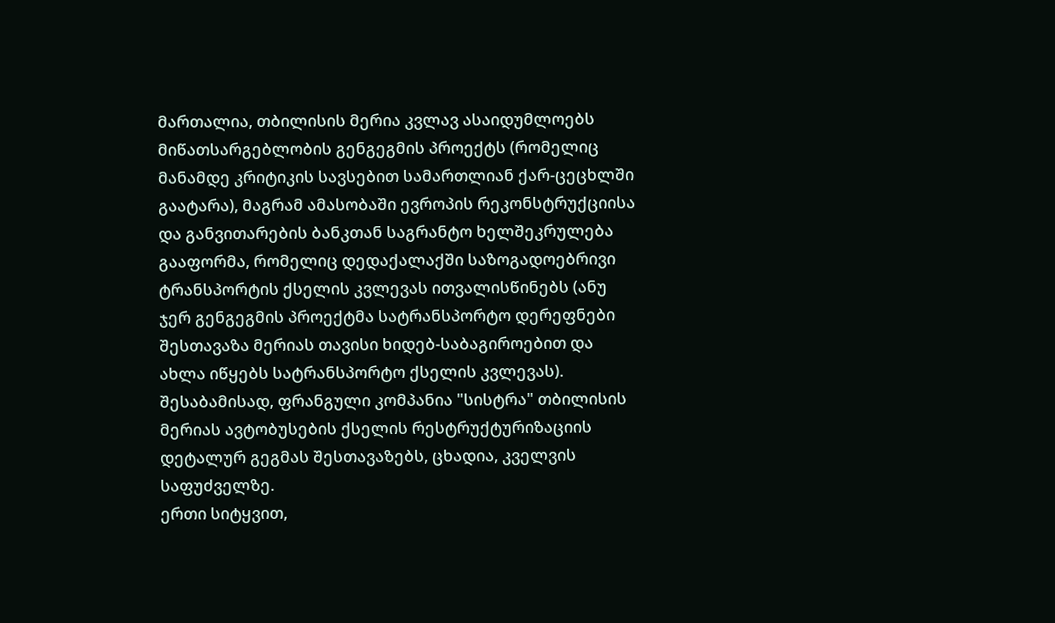მართალია, თბილისის მერია კვლავ ასაიდუმლოებს მიწათსარგებლობის გენგეგმის პროექტს (რომელიც მანამდე კრიტიკის სავსებით სამართლიან ქარ-ცეცხლში გაატარა), მაგრამ ამასობაში ევროპის რეკონსტრუქციისა და განვითარების ბანკთან საგრანტო ხელშეკრულება გააფორმა, რომელიც დედაქალაქში საზოგადოებრივი ტრანსპორტის ქსელის კვლევას ითვალისწინებს (ანუ ჯერ გენგეგმის პროექტმა სატრანსპორტო დერეფნები შესთავაზა მერიას თავისი ხიდებ-საბაგიროებით და ახლა იწყებს სატრანსპორტო ქსელის კვლევას). შესაბამისად, ფრანგული კომპანია "სისტრა" თბილისის მერიას ავტობუსების ქსელის რესტრუქტურიზაციის დეტალურ გეგმას შესთავაზებს, ცხადია, კველვის საფუძველზე.
ერთი სიტყვით,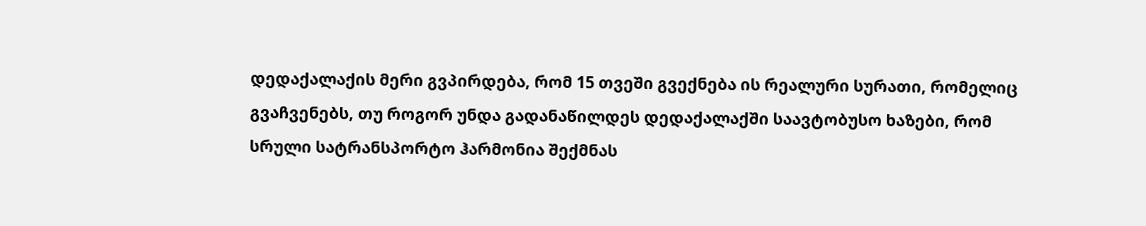დედაქალაქის მერი გვპირდება, რომ 15 თვეში გვექნება ის რეალური სურათი, რომელიც გვაჩვენებს, თუ როგორ უნდა გადანაწილდეს დედაქალაქში საავტობუსო ხაზები, რომ სრული სატრანსპორტო ჰარმონია შექმნას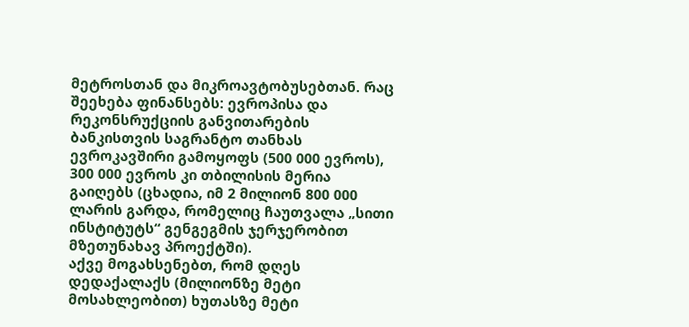მეტროსთან და მიკროავტობუსებთან. რაც შეეხება ფინანსებს: ევროპისა და რეკონსრუქციის განვითარების ბანკისთვის საგრანტო თანხას ევროკავშირი გამოყოფს (500 000 ევროს), 300 000 ევროს კი თბილისის მერია გაიღებს (ცხადია, იმ 2 მილიონ 800 000 ლარის გარდა, რომელიც ჩაუთვალა „სითი ინსტიტუტს“ გენგეგმის ჯერჯერობით მზეთუნახავ პროექტში).
აქვე მოგახსენებთ, რომ დღეს დედაქალაქს (მილიონზე მეტი მოსახლეობით) ხუთასზე მეტი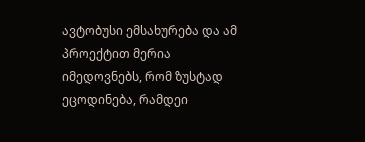ავტობუსი ემსახურება და ამ პროექტით მერია იმედოვნებს, რომ ზუსტად ეცოდინება, რამდეი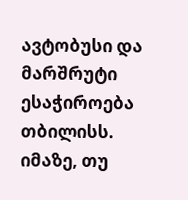ავტობუსი და მარშრუტი ესაჭიროება თბილისს.
იმაზე, თუ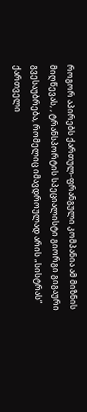როგორ აპირებს ქართულ-ფრანგული კომპანია ამ მიზნის მიღწევას, , ტრანსპორტის სპეციალისტი გიორგი გიგაური გვესაუბრება, რომელიც იმავდროულად არის „სისტრას“ ქართველი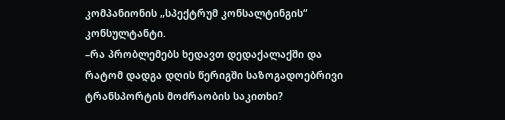კომპანიონის „სპექტრუმ კონსალტინგის“ კონსულტანტი.
–რა პრობლემებს ხედავთ დედაქალაქში და რატომ დადგა დღის წერიგში საზოგადოებრივი ტრანსპორტის მოძრაობის საკითხი?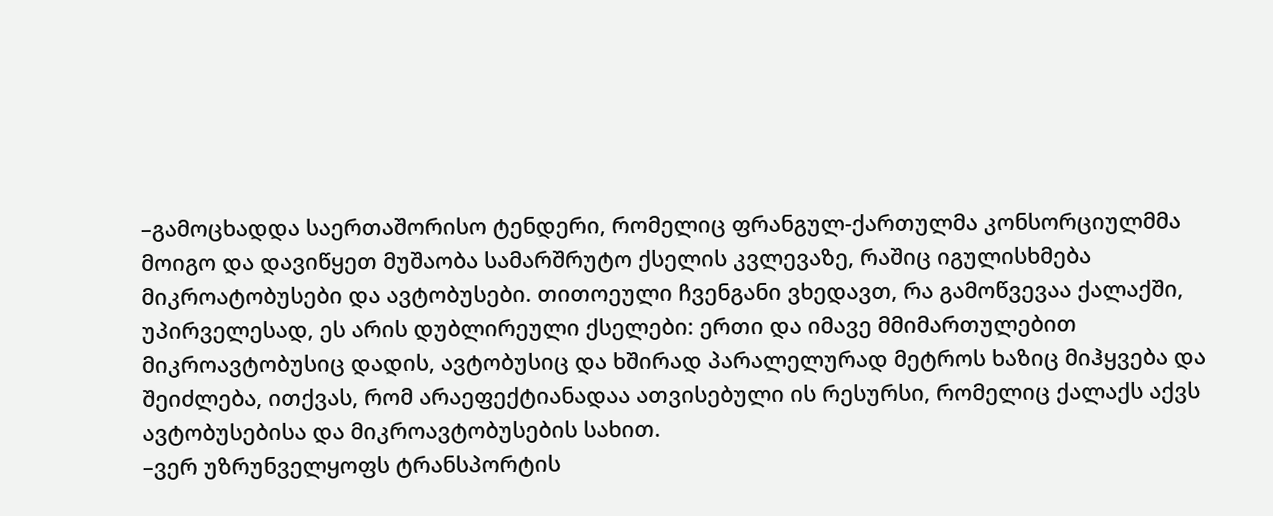–გამოცხადდა საერთაშორისო ტენდერი, რომელიც ფრანგულ-ქართულმა კონსორციულმმა მოიგო და დავიწყეთ მუშაობა სამარშრუტო ქსელის კვლევაზე, რაშიც იგულისხმება მიკროატობუსები და ავტობუსები. თითოეული ჩვენგანი ვხედავთ, რა გამოწვევაა ქალაქში, უპირველესად, ეს არის დუბლირეული ქსელები: ერთი და იმავე მმიმართულებით მიკროავტობუსიც დადის, ავტობუსიც და ხშირად პარალელურად მეტროს ხაზიც მიჰყვება და შეიძლება, ითქვას, რომ არაეფექტიანადაა ათვისებული ის რესურსი, რომელიც ქალაქს აქვს ავტობუსებისა და მიკროავტობუსების სახით.
–ვერ უზრუნველყოფს ტრანსპორტის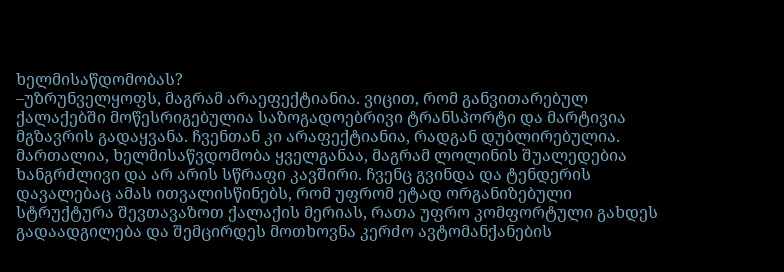ხელმისაწდომობას?
–უზრუნველყოფს, მაგრამ არაეფექტიანია. ვიცით, რომ განვითარებულ ქალაქებში მოწესრიგებულია საზოგადოებრივი ტრანსპორტი და მარტივია მგზავრის გადაყვანა. ჩვენთან კი არაფექტიანია, რადგან დუბლირებულია. მართალია, ხელმისაწვდომობა ყველგანაა, მაგრამ ლოლინის შუალედებია ხანგრძლივი და არ არის სწრაფი კავშირი. ჩვენც გვინდა და ტენდერის დავალებაც ამას ითვალისწინებს, რომ უფრომ ეტად ორგანიზებული სტრუქტურა შევთავაზოთ ქალაქის მერიას, რათა უფრო კომფორტული გახდეს გადაადგილება და შემცირდეს მოთხოვნა კერძო ავტომანქანების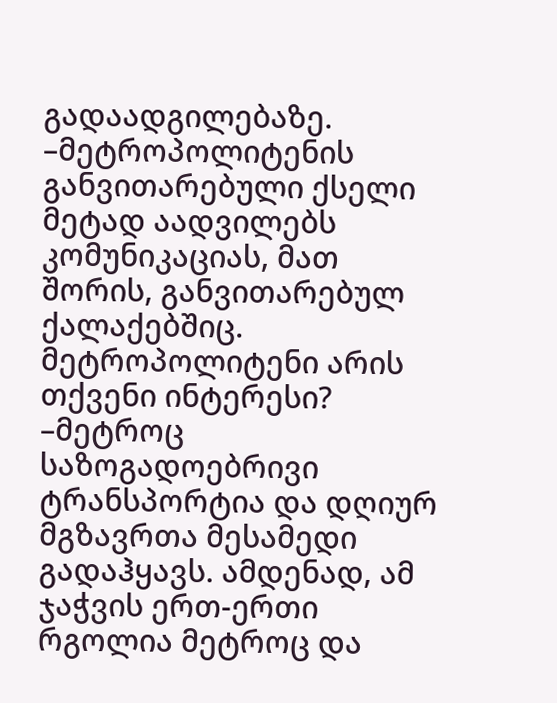გადაადგილებაზე.
–მეტროპოლიტენის განვითარებული ქსელი მეტად აადვილებს კომუნიკაციას, მათ შორის, განვითარებულ ქალაქებშიც. მეტროპოლიტენი არის თქვენი ინტერესი?
–მეტროც საზოგადოებრივი ტრანსპორტია და დღიურ მგზავრთა მესამედი გადაჰყავს. ამდენად, ამ ჯაჭვის ერთ-ერთი რგოლია მეტროც და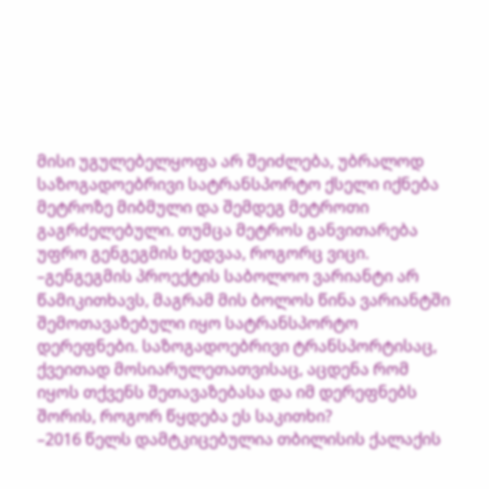მისი უგულებელყოფა არ შეიძლება, უბრალოდ საზოგადოებრივი სატრანსპორტო ქსელი იქნება მეტროზე მიბმული და შემდეგ მეტროთი გაგრძელებული. თუმცა მეტროს განვითარება უფრო გენგეგმის ხედვაა, როგორც ვიცი.
–გენგეგმის პროექტის საბოლოო ვარიანტი არ წამიკითხავს, მაგრამ მის ბოლოს წინა ვარიანტში შემოთავაზებული იყო სატრანსპორტო დერეფნები. საზოგადოებრივი ტრანსპორტისაც, ქვეითად მოსიარულეთათვისაც, აცდენა რომ იყოს თქვენს შეთავაზებასა და იმ დერეფნებს შორის, როგორ წყდება ეს საკითხი?
–2016 წელს დამტკიცებულია თბილისის ქალაქის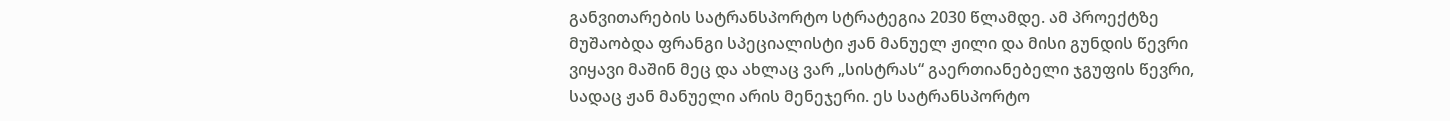განვითარების სატრანსპორტო სტრატეგია 2030 წლამდე. ამ პროექტზე მუშაობდა ფრანგი სპეციალისტი ჟან მანუელ ჟილი და მისი გუნდის წევრი ვიყავი მაშინ მეც და ახლაც ვარ „სისტრას“ გაერთიანებელი ჯგუფის წევრი, სადაც ჟან მანუელი არის მენეჯერი. ეს სატრანსპორტო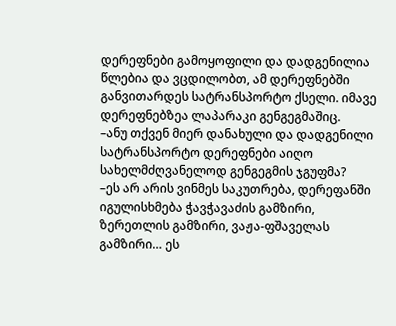დერეფნები გამოყოფილი და დადგენილია წლებია და ვცდილობთ, ამ დერეფნებში განვითარდეს სატრანსპორტო ქსელი. იმავე დერეფნებზეა ლაპარაკი გენგეგმაშიც.
–ანუ თქვენ მიერ დანახული და დადგენილი სატრანსპორტო დერეფნები აიღო სახელმძღვანელოდ გენგეგმის ჯგუფმა?
–ეს არ არის ვინმეს საკუთრება, დერეფანში იგულისხმება ჭავჭავაძის გამზირი, ზერეთლის გამზირი, ვაჟა-ფშაველას გამზირი… ეს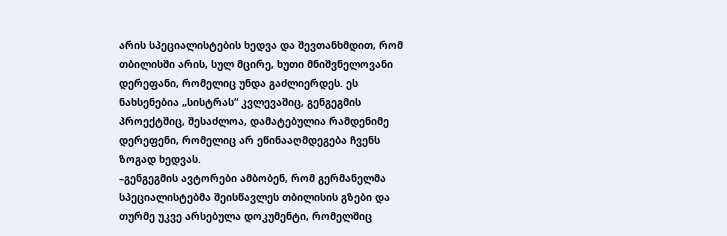არის სპეციალისტების ხედვა და შევთანხმდით, რომ თბილისში არის, სულ მცირე, ხუთი მნიშვნელოვანი დერეფანი, რომელიც უნდა გაძლიერდეს. ეს ნახსენებია „სისტრას“ კვლევაშიც, გენგეგმის პროექტშიც, შესაძლოა, დამატებულია რამდენიმე დერეფენი, რომელიც არ ეწინააღმდეგება ჩვენს ზოგად ხედვას.
–გენგეგმის ავტორები ამბობენ, რომ გერმანელმა სპეციალისტებმა შეისწავლეს თბილისის გზები და თურმე უკვე არსებულა დოკუმენტი, რომელშიც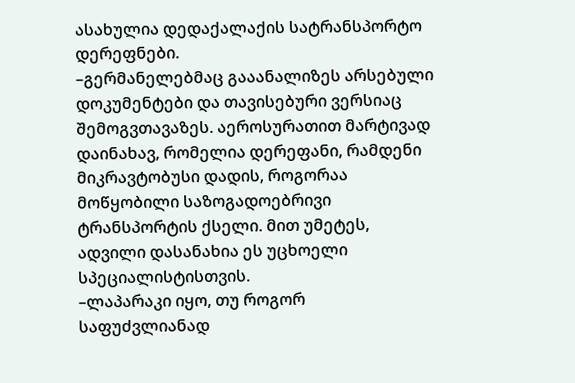ასახულია დედაქალაქის სატრანსპორტო დერეფნები.
–გერმანელებმაც გააანალიზეს არსებული დოკუმენტები და თავისებური ვერსიაც შემოგვთავაზეს. აეროსურათით მარტივად დაინახავ, რომელია დერეფანი, რამდენი მიკრავტობუსი დადის, როგორაა მოწყობილი საზოგადოებრივი ტრანსპორტის ქსელი. მით უმეტეს, ადვილი დასანახია ეს უცხოელი სპეციალისტისთვის.
–ლაპარაკი იყო, თუ როგორ საფუძვლიანად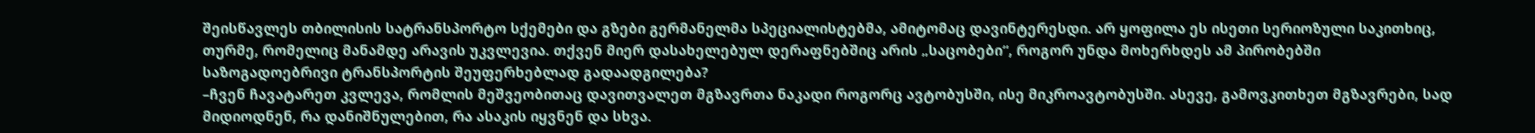შეისწავლეს თბილისის სატრანსპორტო სქემები და გზები გერმანელმა სპეციალისტებმა, ამიტომაც დავინტერესდი. არ ყოფილა ეს ისეთი სერიოზული საკითხიც, თურმე, რომელიც მანამდე არავის უკვლევია. თქვენ მიერ დასახელებულ დერაფნებშიც არის „საცობები“, როგორ უნდა მოხერხდეს ამ პირობებში საზოგადოებრივი ტრანსპორტის შეუფერხებლად გადაადგილება?
–ჩვენ ჩავატარეთ კვლევა, რომლის მეშვეობითაც დავითვალეთ მგზავრთა ნაკადი როგორც ავტობუსში, ისე მიკროავტობუსში. ასევე, გამოვკითხეთ მგზავრები, სად მიდიოდნენ, რა დანიშნულებით, რა ასაკის იყვნენ და სხვა.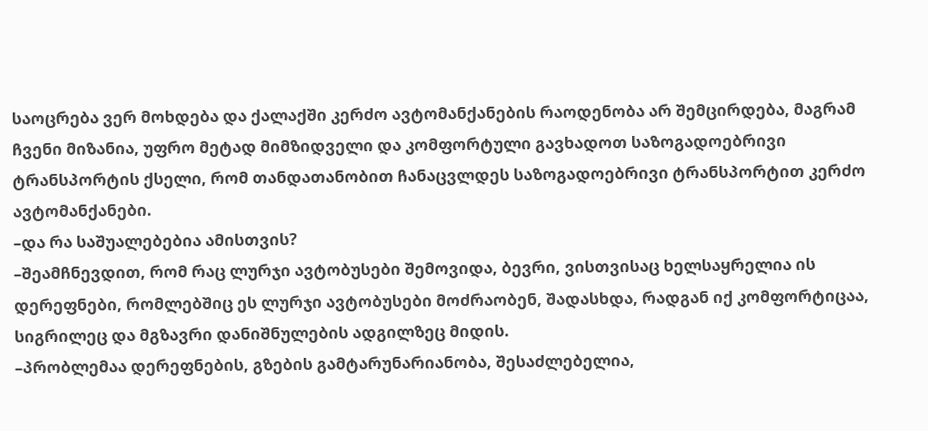საოცრება ვერ მოხდება და ქალაქში კერძო ავტომანქანების რაოდენობა არ შემცირდება, მაგრამ ჩვენი მიზანია, უფრო მეტად მიმზიდველი და კომფორტული გავხადოთ საზოგადოებრივი ტრანსპორტის ქსელი, რომ თანდათანობით ჩანაცვლდეს საზოგადოებრივი ტრანსპორტით კერძო ავტომანქანები.
–და რა საშუალებებია ამისთვის?
–შეამჩნევდით, რომ რაც ლურჯი ავტობუსები შემოვიდა, ბევრი, ვისთვისაც ხელსაყრელია ის დერეფნები, რომლებშიც ეს ლურჯი ავტობუსები მოძრაობენ, შადასხდა, რადგან იქ კომფორტიცაა, სიგრილეც და მგზავრი დანიშნულების ადგილზეც მიდის.
–პრობლემაა დერეფნების, გზების გამტარუნარიანობა, შესაძლებელია,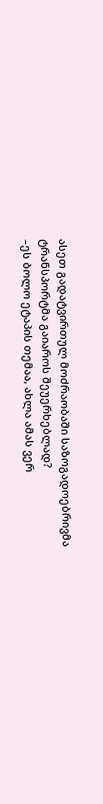ასეთ გადატვირთულ მოძრაობაში საზოგადოებრივმა ტრანსპორტმა გაიაროს შეუერხებლად?
–ეს ბოლო ეტაპის თემაა, ახლა ამას ვერ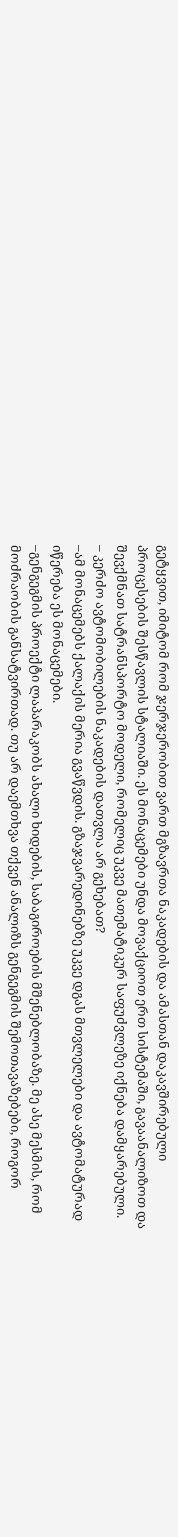გეტყვით, იმიტომ რომ ჯერჯერობით ვართ მგზავრთა ნაკადების და ამასთან დაკავშირებული პროცესების შესწავლის სტალიაში. ეს მონაცემები უნდა მოვაქციოთ ერთ სისტემაში, გავაანალიზოთ და შევქმნათ სატრანსპორტო მოდელი, რომელიც უკვე მათემატიკურ საფუძვლეზე იქნება დამყარებული.
– კერძო ავტომობილების ნაკადების დათვლა არ გეხებათ?
–ამ მონაცემებს ქალაქის მერია გვაწვდის. გზაჯვარედინებზე უკვე დგას მთვლელები და ავტომატურად იწერება ეს მონაცემები.
–გენგეგმის პროექტი ლაპარაკობს ახალი ხიდების, საბაგიროების მშენებლობაზე. მე ასე მესმის, რომ მოძრაობის განსატვირთად. თუ არ დაემთხვა თქვენ ანალიზს გენგეგმის შემოთავაზებები, როგორ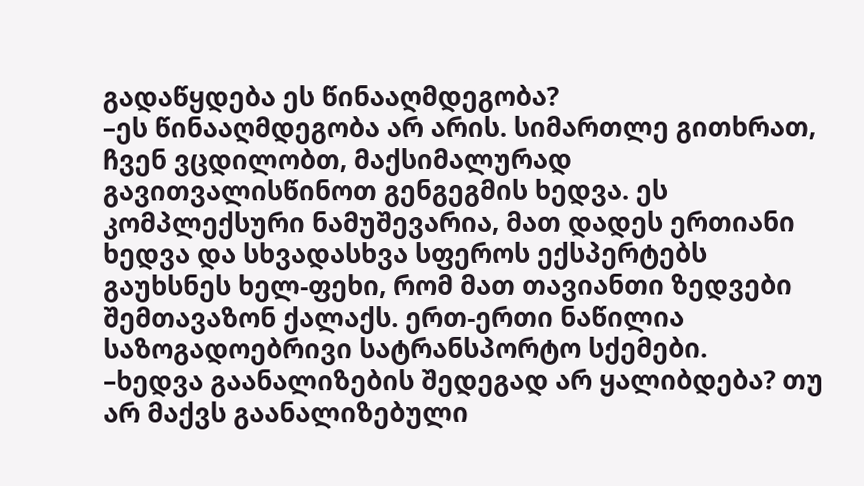გადაწყდება ეს წინააღმდეგობა?
–ეს წინააღმდეგობა არ არის. სიმართლე გითხრათ, ჩვენ ვცდილობთ, მაქსიმალურად გავითვალისწინოთ გენგეგმის ხედვა. ეს კომპლექსური ნამუშევარია, მათ დადეს ერთიანი ხედვა და სხვადასხვა სფეროს ექსპერტებს გაუხსნეს ხელ-ფეხი, რომ მათ თავიანთი ზედვები შემთავაზონ ქალაქს. ერთ-ერთი ნაწილია საზოგადოებრივი სატრანსპორტო სქემები.
–ხედვა გაანალიზების შედეგად არ ყალიბდება? თუ არ მაქვს გაანალიზებული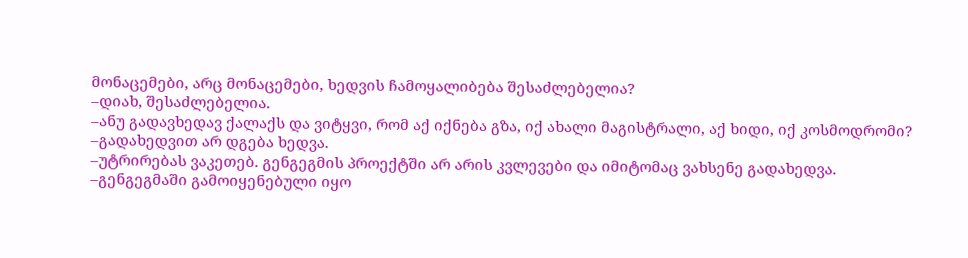მონაცემები, არც მონაცემები, ხედვის ჩამოყალიბება შესაძლებელია?
–დიახ, შესაძლებელია.
–ანუ გადავხედავ ქალაქს და ვიტყვი, რომ აქ იქნება გზა, იქ ახალი მაგისტრალი, აქ ხიდი, იქ კოსმოდრომი?
–გადახედვით არ დგება ხედვა.
–უტრირებას ვაკეთებ. გენგეგმის პროექტში არ არის კვლევები და იმიტომაც ვახსენე გადახედვა.
–გენგეგმაში გამოიყენებული იყო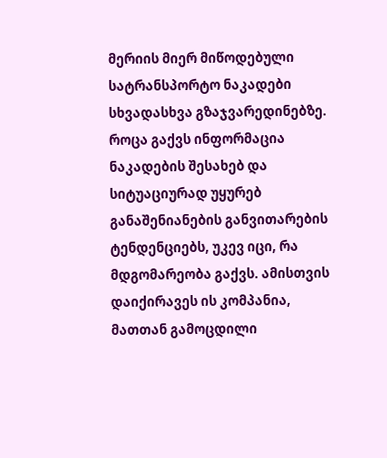მერიის მიერ მიწოდებული სატრანსპორტო ნაკადები სხვადასხვა გზაჯვარედინებზე. როცა გაქვს ინფორმაცია ნაკადების შესახებ და სიტუაციურად უყურებ განაშენიანების განვითარების ტენდენციებს, უკევ იცი, რა მდგომარეობა გაქვს. ამისთვის დაიქირავეს ის კომპანია, მათთან გამოცდილი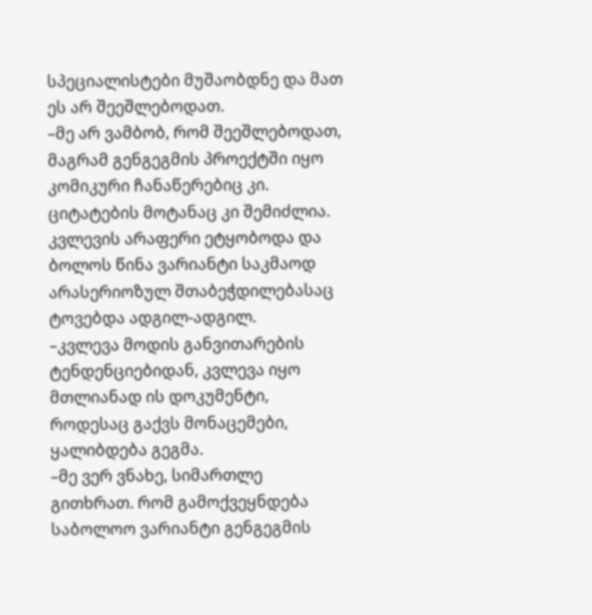სპეციალისტები მუშაობდნე და მათ ეს არ შეეშლებოდათ.
–მე არ ვამბობ, რომ შეეშლებოდათ, მაგრამ გენგეგმის პროექტში იყო კომიკური ჩანაწერებიც კი. ციტატების მოტანაც კი შემიძლია. კვლევის არაფერი ეტყობოდა და ბოლოს წინა ვარიანტი საკმაოდ არასერიოზულ შთაბეჭდილებასაც ტოვებდა ადგილ-ადგილ.
–კვლევა მოდის განვითარების ტენდენციებიდან, კვლევა იყო მთლიანად ის დოკუმენტი, როდესაც გაქვს მონაცემები, ყალიბდება გეგმა.
–მე ვერ ვნახე, სიმართლე გითხრათ. რომ გამოქვეყნდება საბოლოო ვარიანტი გენგეგმის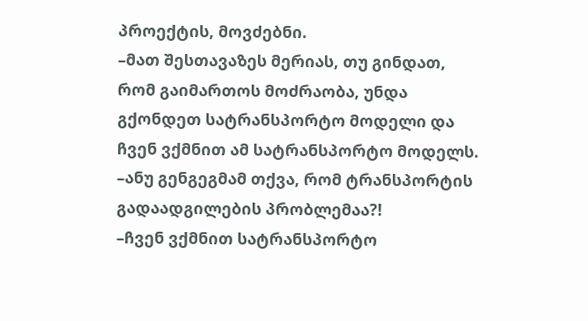პროექტის, მოვძებნი.
–მათ შესთავაზეს მერიას, თუ გინდათ, რომ გაიმართოს მოძრაობა, უნდა გქონდეთ სატრანსპორტო მოდელი და ჩვენ ვქმნით ამ სატრანსპორტო მოდელს.
–ანუ გენგეგმამ თქვა, რომ ტრანსპორტის გადაადგილების პრობლემაა?!
–ჩვენ ვქმნით სატრანსპორტო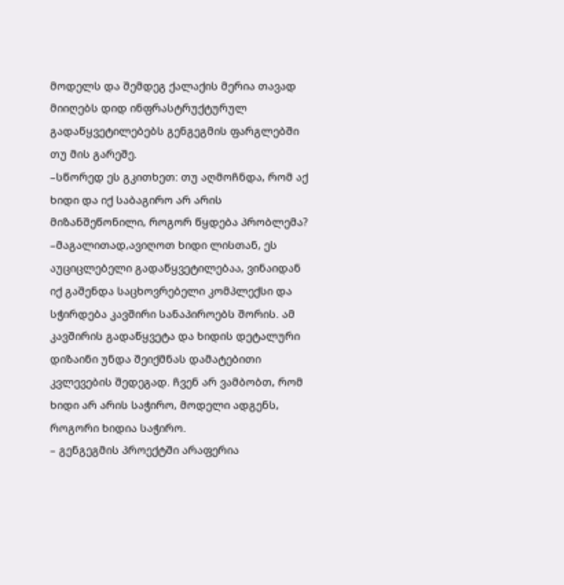მოდელს და შემდეგ ქალაქის მერია თავად მიიღებს დიდ ინფრასტრუქტურულ გადაწყვეტილებებს გენგეგმის ფარგლებში თუ მის გარეშე.
–სწორედ ეს გკითხეთ: თუ აღმოჩნდა, რომ აქ ხიდი და იქ საბაგირო არ არის მიზანშეწონილი, როგორ წყდება პრობლემა?
–მაგალითად,ავიღოთ ხიდი ლისთან, ეს აუციცლებელი გადაწყვეტილებაა, ვინაიდან იქ გაშენდა საცხოვრებელი კომპლექსი და სჭირდება კავშირი სანაპიროებს შორის. ამ კავშირის გადაწყვეტა და ხიდის დეტალური დიზაინი უნდა შეიქმნას დამატებითი კვლევების შედეგად. ჩვენ არ ვამბობთ, რომ ხიდი არ არის საჭირო, მოდელი ადგენს, როგორი ხიდია საჭირო.
– გენგეგმის პროექტში არაფერია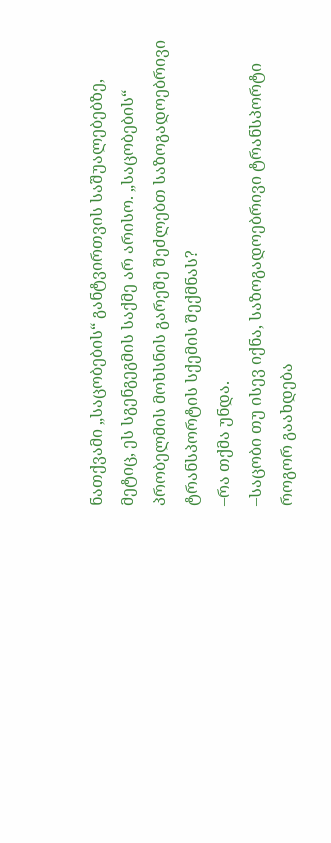ნათქვამი „საცობების“ განტვირთვის საშუალებებზე, მეტიც, ეს სგენგეგმის საქმე არ არისო. „საცობების“ პრობელმის მოხსნის გარეშე შეძლებთ საზოგადოებრივი ტრანსპორტის სქემის შექმნას?
–რა თქმა უნდა.
–საცობი თუ ისევ იქნა, საზოგადოებრივი ტრანსპორტი როგორ გაახდება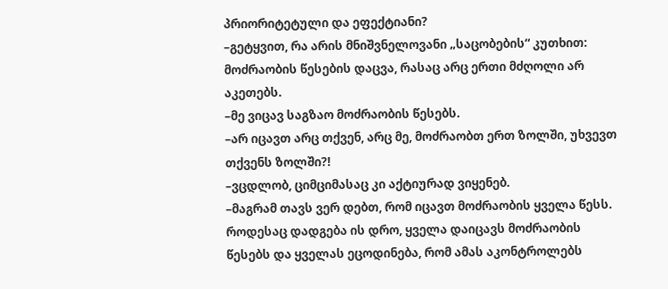პრიორიტეტული და ეფექტიანი?
–გეტყვით, რა არის მნიშვნელოვანი „საცობების“ კუთხით: მოძრაობის წესების დაცვა, რასაც არც ერთი მძღოლი არ აკეთებს.
–მე ვიცავ საგზაო მოძრაობის წესებს.
–არ იცავთ არც თქვენ, არც მე, მოძრაობთ ერთ ზოლში, უხვევთ თქვენს ზოლში?!
–ვცდლობ, ციმციმასაც კი აქტიურად ვიყენებ.
–მაგრამ თავს ვერ დებთ, რომ იცავთ მოძრაობის ყველა წესს. როდესაც დადგება ის დრო, ყველა დაიცავს მოძრაობის წესებს და ყველას ეცოდინება, რომ ამას აკონტროლებს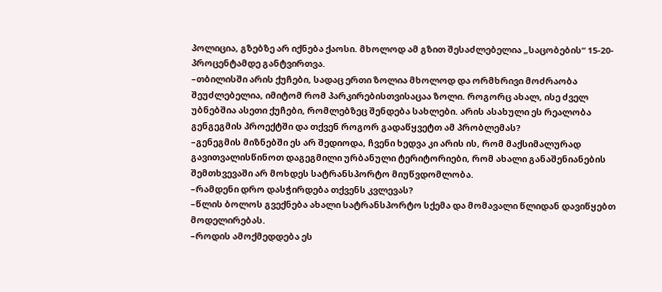პოლიცია, გზებზე არ იქნება ქაოსი. მხოლოდ ამ გზით შესაძლებელია „საცობების“ 15-20-პროცენტამდე განტვირთვა.
–თბილისში არის ქუჩები, სადაც ერთი ზოლია მხოლოდ და ორმხრივი მოძრაობა შეუძლებელია, იმიტომ რომ პარკირებისთვისაცაა ზოლი. როგორც ახალ, ისე ძველ უბნებშია ასეთი ქუჩები, რომლებზეც შენდება სახლები. არის ასახული ეს რეალობა გენგეგმის პროექტში და თქვენ როგორ გადაწყვეტთ ამ პრობლემას?
–გენეგმის მიზნებში ეს არ შედიოდა, ჩვენი ხედვა კი არის ის, რომ მაქსიმალურად გავითვალისწინოთ დაგეგმილი ურბანული ტერიტორიები, რომ ახალი განაშენიანების შემთხვევაში არ მოხდეს სატრანსპორტო მიუწვდომლობა.
–რამდენი დრო დასჭირდება თქვენს კვლევას?
–წლის ბოლოს გვექნება ახალი სატრანსპორტო სქემა და მომავალი წლიდან დავიწყებთ მოდელირებას.
–როდის ამოქმედდება ეს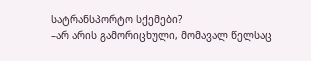სატრანსპორტო სქემები?
–არ არის გამორიცხული, მომავალ წელსაც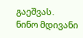გაეშვას.
ნინო მდივანი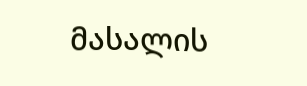მასალის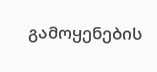გამოყენების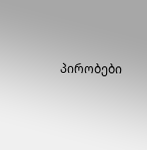პირობები